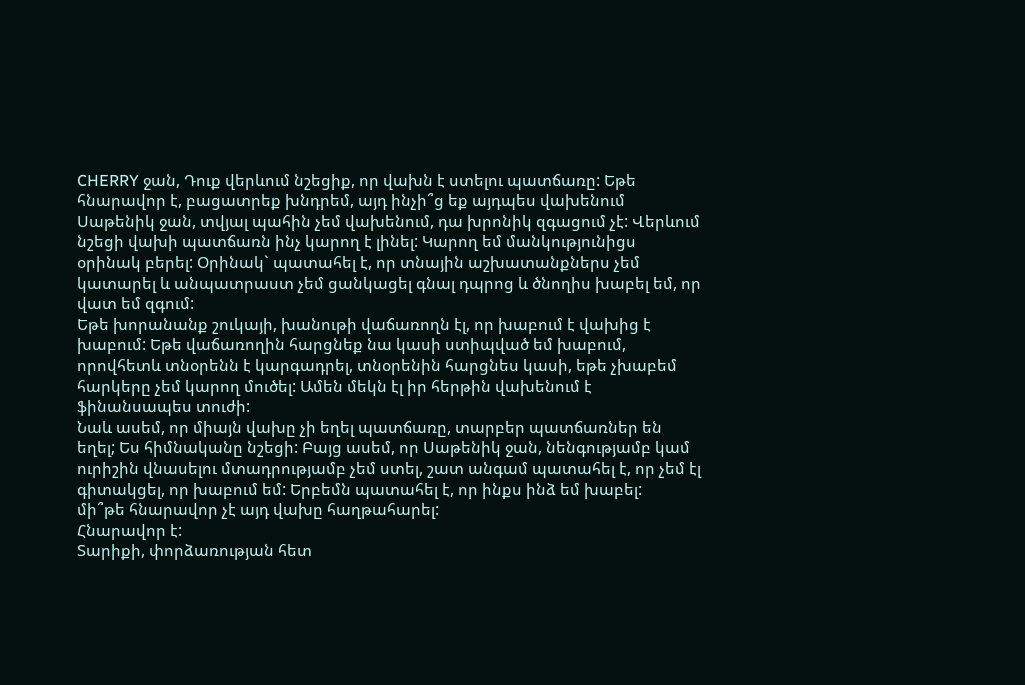CHERRY ջան, Դուք վերևում նշեցիք, որ վախն է ստելու պատճառը: Եթե հնարավոր է, բացատրեք խնդրեմ, այդ ինչի՞ց եք այդպես վախենում
Սաթենիկ ջան, տվյալ պահին չեմ վախենում, դա խրոնիկ զգացում չէ: Վերևում նշեցի վախի պատճառն ինչ կարող է լինել: Կարող եմ մանկությունիցս օրինակ բերել: Օրինակ` պատահել է, որ տնային աշխատանքներս չեմ կատարել և անպատրաստ չեմ ցանկացել գնալ դպրոց և ծնողիս խաբել եմ, որ վատ եմ զգում:
Եթե խորանանք շուկայի, խանութի վաճառողն էլ, որ խաբում է վախից է խաբում: Եթե վաճառողին հարցնեք նա կասի ստիպված եմ խաբում, որովհետև տնօրենն է կարգադրել, տնօրենին հարցնես կասի, եթե չխաբեմ հարկերը չեմ կարող մուծել: Ամեն մեկն էլ իր հերթին վախենում է ֆինանսապես տուժի:
Նաև ասեմ, որ միայն վախը չի եղել պատճառը, տարբեր պատճառներ են եղել; Ես հիմնականը նշեցի: Բայց ասեմ, որ Սաթենիկ ջան, նենգությամբ կամ ուրիշին վնասելու մտադրությամբ չեմ ստել, շատ անգամ պատահել է, որ չեմ էլ գիտակցել, որ խաբում եմ: Երբեմն պատահել է, որ ինքս ինձ եմ խաբել:
մի՞թե հնարավոր չէ այդ վախը հաղթահարել:
Հնարավոր է:
Տարիքի, փորձառության հետ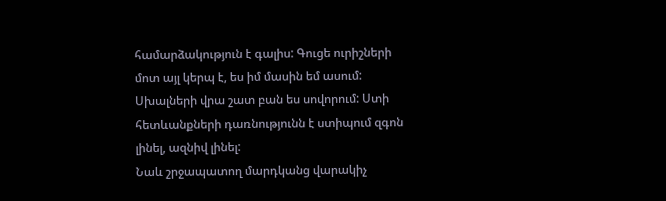համարձակություն է գալիս: Գուցե ուրիշների մոտ այլ կերպ է, ես իմ մասին եմ ասում: Սխալների վրա շատ բան ես սովորում: Ստի հետևանքների դառնությունն է ստիպում զգոն լինել, ազնիվ լինել:
Նաև շրջապատող մարդկանց վարակիչ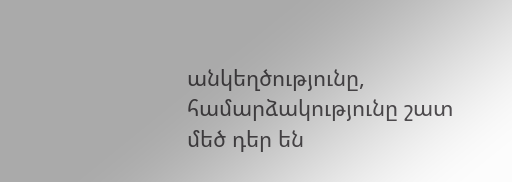անկեղծությունը, համարձակությունը շատ մեծ դեր են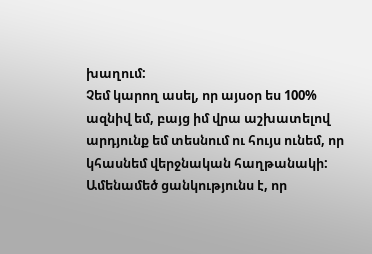խաղում:
Չեմ կարող ասել, որ այսօր ես 100% ազնիվ եմ, բայց իմ վրա աշխատելով արդյունք եմ տեսնում ու հույս ունեմ, որ կհասնեմ վերջնական հաղթանակի: Ամենամեծ ցանկությունս է, որ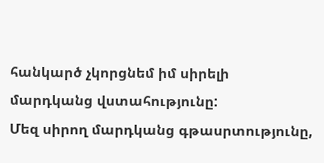հանկարծ չկորցնեմ իմ սիրելի մարդկանց վստահությունը:
Մեզ սիրող մարդկանց գթասրտությունը,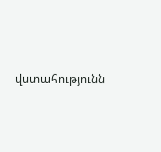վստահությունն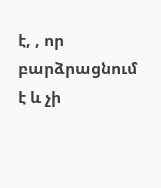է, , որ բարձրացնում է և չի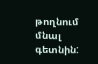թողնում մնալ գետնին: